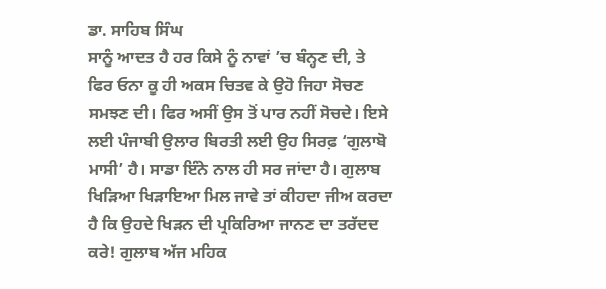ਡਾ. ਸਾਹਿਬ ਸਿੰਘ
ਸਾਨੂੰ ਆਦਤ ਹੈ ਹਰ ਕਿਸੇ ਨੂੰ ਨਾਵਾਂ ’ਚ ਬੰਨ੍ਹਣ ਦੀ, ਤੇ ਫਿਰ ਓਨਾ ਕੂ ਹੀ ਅਕਸ ਚਿਤਵ ਕੇ ਉਹੋ ਜਿਹਾ ਸੋਚਣ ਸਮਝਣ ਦੀ। ਫਿਰ ਅਸੀਂ ਉਸ ਤੋਂ ਪਾਰ ਨਹੀਂ ਸੋਚਦੇ। ਇਸੇ ਲਈ ਪੰਜਾਬੀ ਉਲਾਰ ਬਿਰਤੀ ਲਈ ਉਹ ਸਿਰਫ਼ ‘ਗੁਲਾਬੋ ਮਾਸੀ’ ਹੈ। ਸਾਡਾ ਇੰਨੇ ਨਾਲ ਹੀ ਸਰ ਜਾਂਦਾ ਹੈ। ਗੁਲਾਬ ਖਿੜਿਆ ਖਿੜਾਇਆ ਮਿਲ ਜਾਵੇ ਤਾਂ ਕੀਹਦਾ ਜੀਅ ਕਰਦਾ ਹੈ ਕਿ ਉਹਦੇ ਖਿੜਨ ਦੀ ਪ੍ਰਕਿਰਿਆ ਜਾਨਣ ਦਾ ਤਰੱਦਦ ਕਰੇ! ਗੁਲਾਬ ਅੱਜ ਮਹਿਕ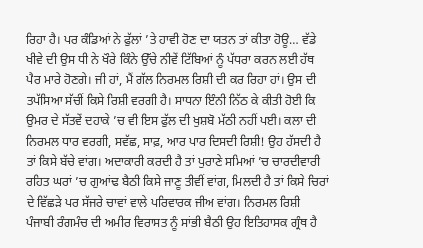ਰਿਹਾ ਹੈ। ਪਰ ਕੰਡਿਆਂ ਨੇ ਫੁੱਲਾਂ ’ਤੇ ਹਾਵੀ ਹੋਣ ਦਾ ਯਤਨ ਤਾਂ ਕੀਤਾ ਹੋਊ… ਵੱਡੇ ਖੀਵੇ ਦੀ ਉਸ ਧੀ ਨੇ ਖੌਰੇ ਕਿੰਨੇ ਉੱਚੇ ਨੀਵੇਂ ਟਿੱਬਿਆਂ ਨੂੰ ਪੱਧਰਾ ਕਰਨ ਲਈ ਹੱਥ ਪੈਰ ਮਾਰੇ ਹੋਣਗੇ। ਜੀ ਹਾਂ, ਮੈਂ ਗੱਲ ਨਿਰਮਲ ਰਿਸ਼ੀ ਦੀ ਕਰ ਰਿਹਾ ਹਾਂ। ਉਸ ਦੀ ਤਪੱਸਿਆ ਸੱਚੀਂ ਕਿਸੇ ਰਿਸ਼ੀ ਵਰਗੀ ਹੈ। ਸਾਧਨਾ ਇੰਨੀ ਨਿੱਠ ਕੇ ਕੀਤੀ ਹੋਈ ਕਿ ਉਮਰ ਦੇ ਸੱਤਵੇਂ ਦਹਾਕੇ ’ਚ ਵੀ ਇਸ ਫੁੱਲ ਦੀ ਖੁਸ਼ਬੋ ਮੱਠੀ ਨਹੀਂ ਪਈ। ਕਲਾ ਦੀ ਨਿਰਮਲ ਧਾਰ ਵਰਗੀ, ਸਵੱਛ, ਸਾਫ਼, ਆਰ ਪਾਰ ਦਿਸਦੀ ਰਿਸ਼ੀ! ਉਹ ਹੱਸਦੀ ਹੈ ਤਾਂ ਕਿਸੇ ਬੱਚੇ ਵਾਂਗ। ਅਦਾਕਾਰੀ ਕਰਦੀ ਹੈ ਤਾਂ ਪੁਰਾਣੇ ਸਮਿਆਂ ’ਚ ਚਾਰਦੀਵਾਰੀ ਰਹਿਤ ਘਰਾਂ ’ਚ ਗੁਆਂਢ ਬੈਠੀ ਕਿਸੇ ਜਾਣੂ ਤੀਵੀਂ ਵਾਂਗ, ਮਿਲਦੀ ਹੈ ਤਾਂ ਕਿਸੇ ਚਿਰਾਂ ਦੇ ਵਿੱਛੜੇ ਪਰ ਸੱਜਰੇ ਚਾਵਾਂ ਵਾਲੇ ਪਰਿਵਾਰਕ ਜੀਅ ਵਾਂਗ। ਨਿਰਮਲ ਰਿਸ਼ੀ ਪੰਜਾਬੀ ਰੰਗਮੰਚ ਦੀ ਅਮੀਰ ਵਿਰਾਸਤ ਨੂੰ ਸਾਂਭੀ ਬੈਠੀ ਉਹ ਇਤਿਹਾਸਕ ਗ੍ਰੰਥ ਹੈ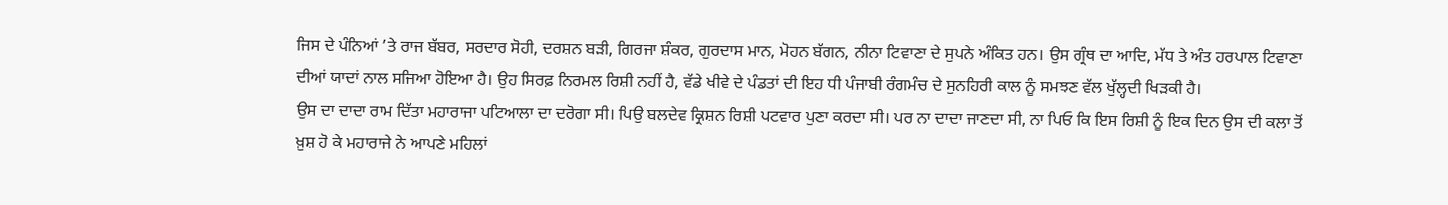ਜਿਸ ਦੇ ਪੰਨਿਆਂ ’ਤੇ ਰਾਜ ਬੱਬਰ, ਸਰਦਾਰ ਸੋਹੀ, ਦਰਸ਼ਨ ਬੜੀ, ਗਿਰਜਾ ਸ਼ੰਕਰ, ਗੁਰਦਾਸ ਮਾਨ, ਮੋਹਨ ਬੱਗਨ, ਨੀਨਾ ਟਿਵਾਣਾ ਦੇ ਸੁਪਨੇ ਅੰਕਿਤ ਹਨ। ਉਸ ਗ੍ਰੰਥ ਦਾ ਆਦਿ, ਮੱਧ ਤੇ ਅੰਤ ਹਰਪਾਲ ਟਿਵਾਣਾ ਦੀਆਂ ਯਾਦਾਂ ਨਾਲ ਸਜਿਆ ਹੋਇਆ ਹੈ। ਉਹ ਸਿਰਫ਼ ਨਿਰਮਲ ਰਿਸ਼ੀ ਨਹੀਂ ਹੈ, ਵੱਡੇ ਖੀਵੇ ਦੇ ਪੰਡਤਾਂ ਦੀ ਇਹ ਧੀ ਪੰਜਾਬੀ ਰੰਗਮੰਚ ਦੇ ਸੁਨਹਿਰੀ ਕਾਲ ਨੂੰ ਸਮਝਣ ਵੱਲ ਖੁੱਲ੍ਹਦੀ ਖਿੜਕੀ ਹੈ।
ਉਸ ਦਾ ਦਾਦਾ ਰਾਮ ਦਿੱਤਾ ਮਹਾਰਾਜਾ ਪਟਿਆਲਾ ਦਾ ਦਰੋਗਾ ਸੀ। ਪਿਉ ਬਲਦੇਵ ਕ੍ਰਿਸ਼ਨ ਰਿਸ਼ੀ ਪਟਵਾਰ ਪੁਣਾ ਕਰਦਾ ਸੀ। ਪਰ ਨਾ ਦਾਦਾ ਜਾਣਦਾ ਸੀ, ਨਾ ਪਿਓ ਕਿ ਇਸ ਰਿਸ਼ੀ ਨੂੰ ਇਕ ਦਿਨ ਉਸ ਦੀ ਕਲਾ ਤੋਂ ਖ਼ੁਸ਼ ਹੋ ਕੇ ਮਹਾਰਾਜੇ ਨੇ ਆਪਣੇ ਮਹਿਲਾਂ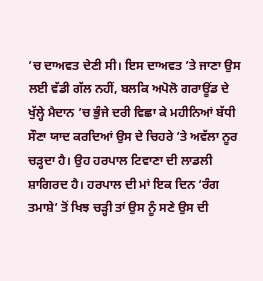’ਚ ਦਾਅਵਤ ਦੇਣੀ ਸੀ। ਇਸ ਦਾਅਵਤ ’ਤੇ ਜਾਣਾ ਉਸ ਲਈ ਵੱਡੀ ਗੱਲ ਨਹੀਂ, ਬਲਕਿ ਅਪੋਲੋ ਗਰਾਊਂਡ ਦੇ ਖੁੱਲ੍ਹੇ ਮੈਦਾਨ ’ਚ ਭੁੰਜੇ ਦਰੀ ਵਿਛਾ ਕੇ ਮਹੀਨਿਆਂ ਬੱਧੀ ਸੌਣਾ ਯਾਦ ਕਰਦਿਆਂ ਉਸ ਦੇ ਚਿਹਰੇ ’ਤੇ ਅਵੱਲਾ ਨੂਰ ਚੜ੍ਹਦਾ ਹੈ। ਉਹ ਹਰਪਾਲ ਟਿਵਾਣਾ ਦੀ ਲਾਡਲੀ ਸ਼ਾਗਿਰਦ ਹੈ। ਹਰਪਾਲ ਦੀ ਮਾਂ ਇਕ ਦਿਨ ‘ਰੰਗ ਤਮਾਸ਼ੇ’ ਤੋਂ ਖਿਝ ਚੜ੍ਹੀ ਤਾਂ ਉਸ ਨੂੰ ਸਣੇ ਉਸ ਦੀ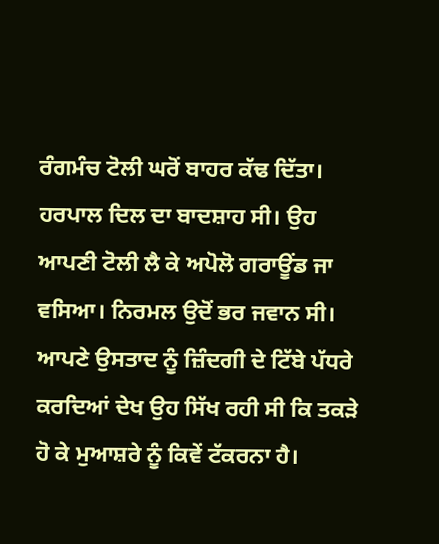ਰੰਗਮੰਚ ਟੋਲੀ ਘਰੋਂ ਬਾਹਰ ਕੱਢ ਦਿੱਤਾ। ਹਰਪਾਲ ਦਿਲ ਦਾ ਬਾਦਸ਼ਾਹ ਸੀ। ਉਹ ਆਪਣੀ ਟੋਲੀ ਲੈ ਕੇ ਅਪੋਲੋ ਗਰਾਊਂਡ ਜਾ ਵਸਿਆ। ਨਿਰਮਲ ਉਦੋਂ ਭਰ ਜਵਾਨ ਸੀ। ਆਪਣੇ ਉਸਤਾਦ ਨੂੰ ਜ਼ਿੰਦਗੀ ਦੇ ਟਿੱਬੇ ਪੱਧਰੇ ਕਰਦਿਆਂ ਦੇਖ ਉਹ ਸਿੱਖ ਰਹੀ ਸੀ ਕਿ ਤਕੜੇ ਹੋ ਕੇ ਮੁਆਸ਼ਰੇ ਨੂੰ ਕਿਵੇਂ ਟੱਕਰਨਾ ਹੈ।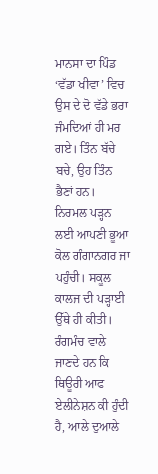ਮਾਨਸਾ ਦਾ ਪਿੰਡ ‘ਵੱਡਾ ਖੀਵਾ’ ਵਿਚ ਉਸ ਦੇ ਦੋ ਵੱਡੇ ਭਰਾ ਜੰਮਦਿਆਂ ਹੀ ਮਰ ਗਏ। ਤਿੰਨ ਬੱਚੇ ਬਚੇ, ਉਹ ਤਿੰਨ ਭੈਣਾਂ ਹਨ। ਨਿਰਮਲ ਪੜ੍ਹਨ ਲਈ ਆਪਣੀ ਭੂਆ ਕੋਲ ਗੰਗਾਨਗਰ ਜਾ ਪਹੁੰਚੀ। ਸਕੂਲ ਕਾਲਜ ਦੀ ਪੜ੍ਹਾਈ ਉੱਥੇ ਹੀ ਕੀਤੀ। ਰੰਗਮੰਚ ਵਾਲੇ ਜਾਣਦੇ ਹਨ ਕਿ ਥਿਊਰੀ ਆਫ ਏਲੀਨੇਸ਼ਨ ਕੀ ਹੁੰਦੀ ਹੈ, ਆਲੇ ਦੁਆਲੇ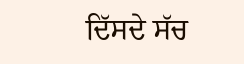ਦਿੱਸਦੇ ਸੱਚ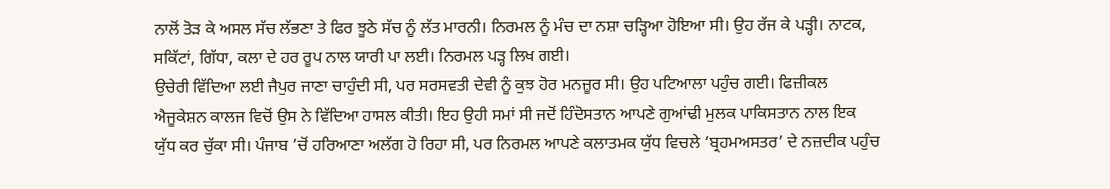ਨਾਲੋਂ ਤੋੜ ਕੇ ਅਸਲ ਸੱਚ ਲੱਭਣਾ ਤੇ ਫਿਰ ਝੂਠੇ ਸੱਚ ਨੂੰ ਲੱਤ ਮਾਰਨੀ। ਨਿਰਮਲ ਨੂੰ ਮੰਚ ਦਾ ਨਸ਼ਾ ਚੜ੍ਹਿਆ ਹੋਇਆ ਸੀ। ਉਹ ਰੱਜ ਕੇ ਪੜ੍ਹੀ। ਨਾਟਕ, ਸਕਿੱਟਾਂ, ਗਿੱਧਾ, ਕਲਾ ਦੇ ਹਰ ਰੂਪ ਨਾਲ ਯਾਰੀ ਪਾ ਲਈ। ਨਿਰਮਲ ਪੜ੍ਹ ਲਿਖ ਗਈ।
ਉਚੇਰੀ ਵਿੱਦਿਆ ਲਈ ਜੈਪੁਰ ਜਾਣਾ ਚਾਹੁੰਦੀ ਸੀ, ਪਰ ਸਰਸਵਤੀ ਦੇਵੀ ਨੂੰ ਕੁਝ ਹੋਰ ਮਨਜ਼ੂਰ ਸੀ। ਉਹ ਪਟਿਆਲਾ ਪਹੁੰਚ ਗਈ। ਫਿਜ਼ੀਕਲ ਐਜੂਕੇਸ਼ਨ ਕਾਲਜ ਵਿਚੋਂ ਉਸ ਨੇ ਵਿੱਦਿਆ ਹਾਸਲ ਕੀਤੀ। ਇਹ ਉਹੀ ਸਮਾਂ ਸੀ ਜਦੋਂ ਹਿੰਦੋਸਤਾਨ ਆਪਣੇ ਗੁਆਂਢੀ ਮੁਲਕ ਪਾਕਿਸਤਾਨ ਨਾਲ ਇਕ ਯੁੱਧ ਕਰ ਚੁੱਕਾ ਸੀ। ਪੰਜਾਬ ’ਚੋਂ ਹਰਿਆਣਾ ਅਲੱਗ ਹੋ ਰਿਹਾ ਸੀ, ਪਰ ਨਿਰਮਲ ਆਪਣੇ ਕਲਾਤਮਕ ਯੁੱਧ ਵਿਚਲੇ ‘ਬ੍ਰਹਮਅਸਤਰ’ ਦੇ ਨਜ਼ਦੀਕ ਪਹੁੰਚ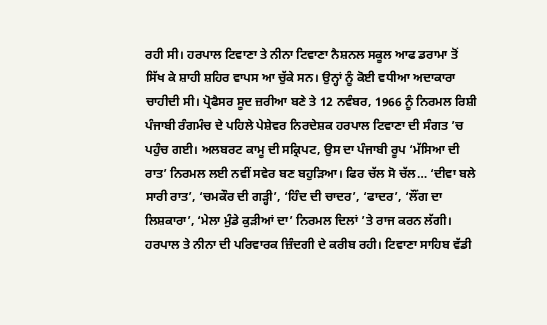ਰਹੀ ਸੀ। ਹਰਪਾਲ ਟਿਵਾਣਾ ਤੇ ਨੀਨਾ ਟਿਵਾਣਾ ਨੈਸ਼ਨਲ ਸਕੂਲ ਆਫ ਡਰਾਮਾ ਤੋਂ ਸਿੱਖ ਕੇ ਸ਼ਾਹੀ ਸ਼ਹਿਰ ਵਾਪਸ ਆ ਚੁੱਕੇ ਸਨ। ਉਨ੍ਹਾਂ ਨੂੰ ਕੋਈ ਵਧੀਆ ਅਦਾਕਾਰਾ ਚਾਹੀਦੀ ਸੀ। ਪ੍ਰੋਫੈਸਰ ਸੂਦ ਜ਼ਰੀਆ ਬਣੇ ਤੇ 12 ਨਵੰਬਰ, 1966 ਨੂੰ ਨਿਰਮਲ ਰਿਸ਼ੀ ਪੰਜਾਬੀ ਰੰਗਮੰਚ ਦੇ ਪਹਿਲੇ ਪੇਸ਼ੇਵਰ ਨਿਰਦੇਸ਼ਕ ਹਰਪਾਲ ਟਿਵਾਣਾ ਦੀ ਸੰਗਤ ’ਚ ਪਹੁੰਚ ਗਈ। ਅਲਬਰਟ ਕਾਮੂ ਦੀ ਸਕ੍ਰਿਪਟ, ਉਸ ਦਾ ਪੰਜਾਬੀ ਰੂਪ ‘ਮੱਸਿਆ ਦੀ ਰਾਤ’ ਨਿਰਮਲ ਲਈ ਨਵੀਂ ਸਵੇਰ ਬਣ ਬਹੁੜਿਆ। ਫਿਰ ਚੱਲ ਸੋ ਚੱਲ… ‘ਦੀਵਾ ਬਲੇ ਸਾਰੀ ਰਾਤ’, ‘ਚਮਕੌਰ ਦੀ ਗੜ੍ਹੀ’, ‘ਹਿੰਦ ਦੀ ਚਾਦਰ’, ‘ਫਾਦਰ’, ‘ਲੌਂਗ ਦਾ ਲਿਸ਼ਕਾਰਾ’, ‘ਮੇਲਾ ਮੁੰਡੇ ਕੁੜੀਆਂ ਦਾ’ ਨਿਰਮਲ ਦਿਲਾਂ ’ਤੇ ਰਾਜ ਕਰਨ ਲੱਗੀ। ਹਰਪਾਲ ਤੇ ਨੀਨਾ ਦੀ ਪਰਿਵਾਰਕ ਜ਼ਿੰਦਗੀ ਦੇ ਕਰੀਬ ਰਹੀ। ਟਿਵਾਣਾ ਸਾਹਿਬ ਵੱਡੀ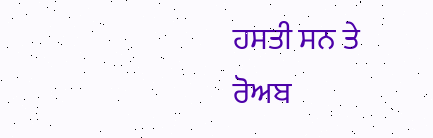ਹਸਤੀ ਸਨ ਤੇ ਰੋਅਬ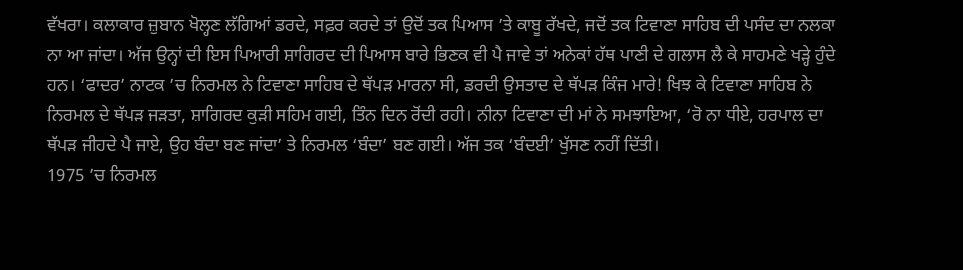ਵੱਖਰਾ। ਕਲਾਕਾਰ ਜ਼ੁਬਾਨ ਖੋਲ੍ਹਣ ਲੱਗਿਆਂ ਡਰਦੇ, ਸਫ਼ਰ ਕਰਦੇ ਤਾਂ ਉਦੋਂ ਤਕ ਪਿਆਸ ’ਤੇ ਕਾਬੂ ਰੱਖਦੇ, ਜਦੋਂ ਤਕ ਟਿਵਾਣਾ ਸਾਹਿਬ ਦੀ ਪਸੰਦ ਦਾ ਨਲਕਾ ਨਾ ਆ ਜਾਂਦਾ। ਅੱਜ ਉਨ੍ਹਾਂ ਦੀ ਇਸ ਪਿਆਰੀ ਸ਼ਾਗਿਰਦ ਦੀ ਪਿਆਸ ਬਾਰੇ ਭਿਣਕ ਵੀ ਪੈ ਜਾਵੇ ਤਾਂ ਅਨੇਕਾਂ ਹੱਥ ਪਾਣੀ ਦੇ ਗਲਾਸ ਲੈ ਕੇ ਸਾਹਮਣੇ ਖੜ੍ਹੇ ਹੁੰਦੇ ਹਨ। ‘ਫਾਦਰ’ ਨਾਟਕ ’ਚ ਨਿਰਮਲ ਨੇ ਟਿਵਾਣਾ ਸਾਹਿਬ ਦੇ ਥੱਪੜ ਮਾਰਨਾ ਸੀ, ਡਰਦੀ ਉਸਤਾਦ ਦੇ ਥੱਪੜ ਕਿੰਜ ਮਾਰੇ! ਖਿਝ ਕੇ ਟਿਵਾਣਾ ਸਾਹਿਬ ਨੇ ਨਿਰਮਲ ਦੇ ਥੱਪੜ ਜੜਤਾ, ਸ਼ਾਗਿਰਦ ਕੁੜੀ ਸਹਿਮ ਗਈ, ਤਿੰਨ ਦਿਨ ਰੋਂਦੀ ਰਹੀ। ਨੀਨਾ ਟਿਵਾਣਾ ਦੀ ਮਾਂ ਨੇ ਸਮਝਾਇਆ, ‘ਰੋ ਨਾ ਧੀਏ, ਹਰਪਾਲ ਦਾ ਥੱਪੜ ਜੀਹਦੇ ਪੈ ਜਾਏ, ਉਹ ਬੰਦਾ ਬਣ ਜਾਂਦਾ’ ਤੇ ਨਿਰਮਲ ‘ਬੰਦਾ’ ਬਣ ਗਈ। ਅੱਜ ਤਕ ‘ਬੰਦਈ’ ਖੁੱਸਣ ਨਹੀਂ ਦਿੱਤੀ।
1975 ’ਚ ਨਿਰਮਲ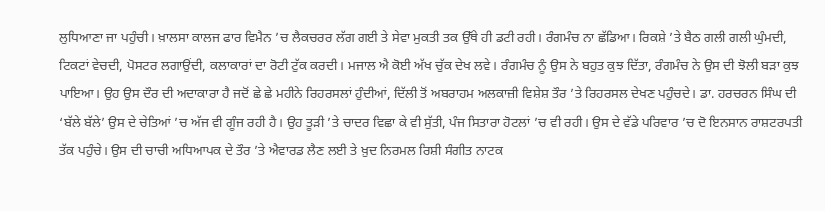ਲੁਧਿਆਣਾ ਜਾ ਪਹੁੰਚੀ। ਖ਼ਾਲਸਾ ਕਾਲਜ ਫਾਰ ਵਿਮੈਨ ’ਚ ਲੈਕਚਰਰ ਲੱਗ ਗਈ ਤੇ ਸੇਵਾ ਮੁਕਤੀ ਤਕ ਉੱਥੇ ਹੀ ਡਟੀ ਰਹੀ। ਰੰਗਮੰਚ ਨਾ ਛੱਡਿਆ। ਰਿਕਸ਼ੇ ’ਤੇ ਬੈਠ ਗਲੀ ਗਲੀ ਘੁੰਮਦੀ, ਟਿਕਟਾਂ ਵੇਚਦੀ, ਪੋਸਟਰ ਲਗਾਉਂਦੀ, ਕਲਾਕਾਰਾਂ ਦਾ ਰੋਟੀ ਟੁੱਕ ਕਰਦੀ। ਮਜਾਲ ਐ ਕੋਈ ਅੱਖ ਚੁੱਕ ਦੇਖ ਲਵੇ। ਰੰਗਮੰਚ ਨੂੰ ਉਸ ਨੇ ਬਹੁਤ ਕੁਝ ਦਿੱਤਾ, ਰੰਗਮੰਚ ਨੇ ਉਸ ਦੀ ਝੋਲੀ ਬੜਾ ਕੁਝ ਪਾਇਆ। ਉਹ ਉਸ ਦੌਰ ਦੀ ਅਦਾਕਾਰਾ ਹੈ ਜਦੋਂ ਛੇ ਛੇ ਮਹੀਨੇ ਰਿਹਰਸਲਾਂ ਹੁੰਦੀਆਂ, ਦਿੱਲੀ ਤੋਂ ਅਬਰਾਹਮ ਅਲਕਾਜ਼ੀ ਵਿਸ਼ੇਸ਼ ਤੌਰ ’ਤੇ ਰਿਹਰਸਲ ਦੇਖਣ ਪਹੁੰਚਦੇ। ਡਾ. ਹਰਚਰਨ ਸਿੰਘ ਦੀ ‘ਬੱਲੇ ਬੱਲੇ’ ਉਸ ਦੇ ਚੇਤਿਆਂ ’ਚ ਅੱਜ ਵੀ ਗੂੰਜ ਰਹੀ ਹੈ। ਉਹ ਤੂੜੀ ’ਤੇ ਚਾਦਰ ਵਿਛਾ ਕੇ ਵੀ ਸੁੱਤੀ, ਪੰਜ ਸਿਤਾਰਾ ਹੋਟਲਾਂ ’ਚ ਵੀ ਰਹੀ। ਉਸ ਦੇ ਵੱਡੇ ਪਰਿਵਾਰ ’ਚ ਦੋ ਇਨਸਾਨ ਰਾਸ਼ਟਰਪਤੀ ਤੱਕ ਪਹੁੰਚੇ। ਉਸ ਦੀ ਚਾਚੀ ਅਧਿਆਪਕ ਦੇ ਤੌਰ ’ਤੇ ਐਵਾਰਡ ਲੈਣ ਲਈ ਤੇ ਖ਼ੁਦ ਨਿਰਮਲ ਰਿਸ਼ੀ ਸੰਗੀਤ ਨਾਟਕ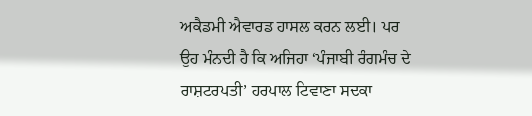ਅਕੈਡਮੀ ਐਵਾਰਡ ਹਾਸਲ ਕਰਨ ਲਈ। ਪਰ ਉਹ ਮੰਨਦੀ ਹੈ ਕਿ ਅਜਿਹਾ ‘ਪੰਜਾਬੀ ਰੰਗਮੰਚ ਦੇ ਰਾਸ਼ਟਰਪਤੀ’ ਹਰਪਾਲ ਟਿਵਾਣਾ ਸਦਕਾ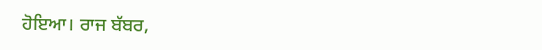ਹੋਇਆ। ਰਾਜ ਬੱਬਰ,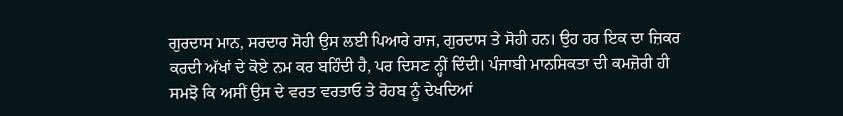ਗੁਰਦਾਸ ਮਾਨ, ਸਰਦਾਰ ਸੋਹੀ ਉਸ ਲਈ ਪਿਆਰੇ ਰਾਜ, ਗੁਰਦਾਸ ਤੇ ਸੋਹੀ ਹਨ। ਉਹ ਹਰ ਇਕ ਦਾ ਜ਼ਿਕਰ ਕਰਦੀ ਅੱਖਾਂ ਦੇ ਕੋਏ ਨਮ ਕਰ ਬਹਿੰਦੀ ਹੈ, ਪਰ ਦਿਸਣ ਨ੍ਹੀਂ ਦਿੰਦੀ। ਪੰਜਾਬੀ ਮਾਨਸਿਕਤਾ ਦੀ ਕਮਜ਼ੋਰੀ ਹੀ ਸਮਝੋ ਕਿ ਅਸੀਂ ਉਸ ਦੇ ਵਰਤ ਵਰਤਾਓ ਤੇ ਰੋਹਬ ਨੂੰ ਦੇਖਦਿਆਂ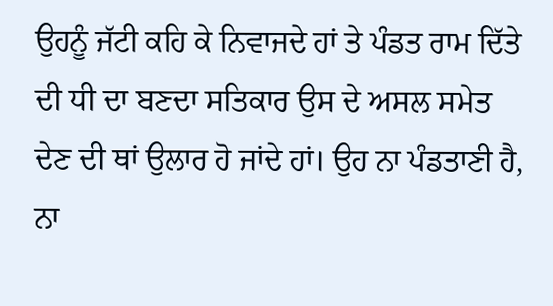ਉਹਨੂੰ ਜੱਟੀ ਕਹਿ ਕੇ ਨਿਵਾਜਦੇ ਹਾਂ ਤੇ ਪੰਡਤ ਰਾਮ ਦਿੱਤੇ ਦੀ ਧੀ ਦਾ ਬਣਦਾ ਸਤਿਕਾਰ ਉਸ ਦੇ ਅਸਲ ਸਮੇਤ ਦੇਣ ਦੀ ਥਾਂ ਉਲਾਰ ਹੋ ਜਾਂਦੇ ਹਾਂ। ਉਹ ਨਾ ਪੰਡਤਾਣੀ ਹੈ, ਨਾ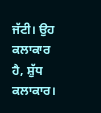ਜੱਟੀ। ਉਹ ਕਲਾਕਾਰ ਹੈ, ਸ਼ੁੱਧ ਕਲਾਕਾਰ।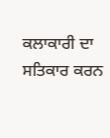ਕਲਾਕਾਰੀ ਦਾ ਸਤਿਕਾਰ ਕਰਨ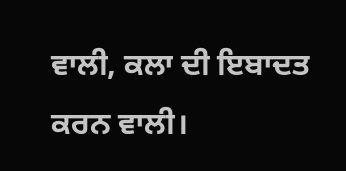ਵਾਲੀ, ਕਲਾ ਦੀ ਇਬਾਦਤ ਕਰਨ ਵਾਲੀ।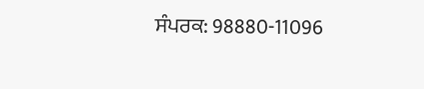ਸੰਪਰਕ: 98880-11096